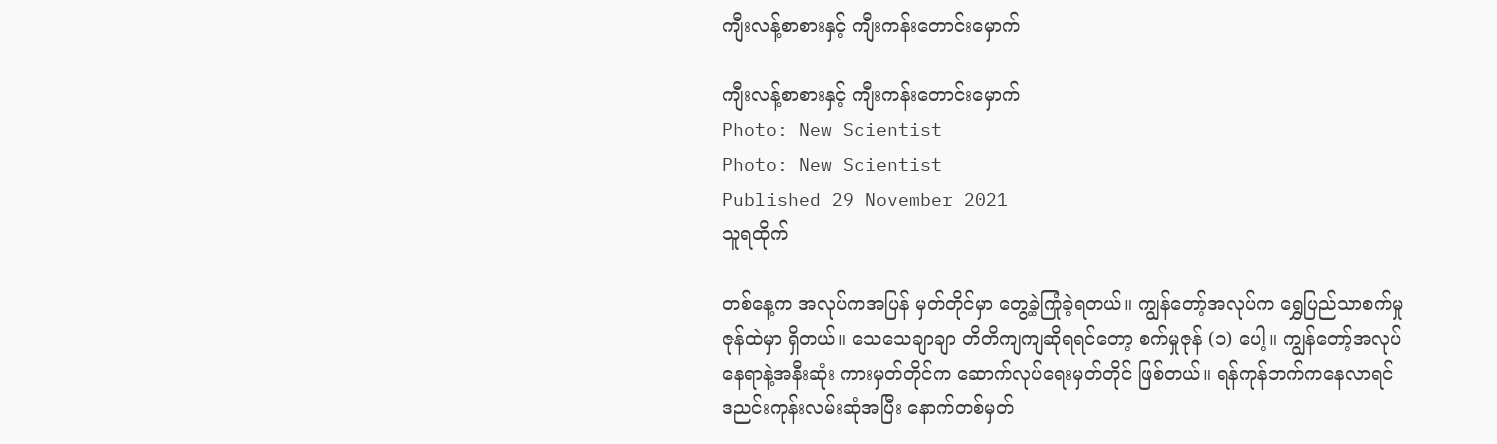ကျီးလန့်စာစားနှင့် ကျီးကန်းတောင်းမှောက်

ကျီးလန့်စာစားနှင့် ကျီးကန်းတောင်းမှောက်
Photo: New Scientist
Photo: New Scientist
Published 29 November 2021
သူရထိုက်

တစ်နေ့က အလုပ်ကအပြန် မှတ်တိုင်မှာ တွေ့ခဲ့ကြုံခဲ့ရတယ်။ ကျွန်တော့်အလုပ်က ရွှေပြည်သာစက်မှုဇုန်ထဲမှာ ရှိတယ်။ သေသေချာချာ တိတိကျကျဆိုရရင်တော့ စက်မှုဇုန် (၁) ပေါ့။ ကျွန်တော့်အလုပ်နေရာနဲ့အနီးဆုံး ကားမှတ်တိုင်က ဆောက်လုပ်ရေးမှတ်တိုင် ဖြစ်တယ်။ ရန်ကုန်ဘက်ကနေလာရင် ဒညင်းကုန်းလမ်းဆုံအပြီး နောက်တစ်မှတ်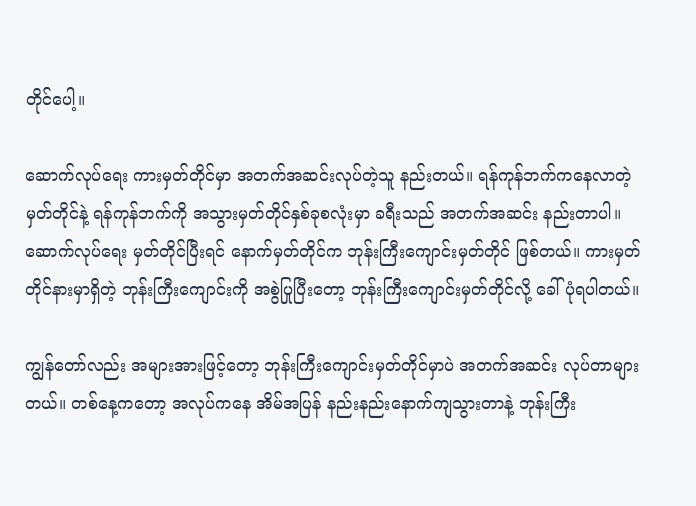တိုင်ပေါ့။

ဆောက်လုပ်ရေး ကားမှတ်တိုင်မှာ အတက်အဆင်းလုပ်တဲ့သူ နည်းတယ်။ ရန်ကုန်ဘက်ကနေလာတဲ့ မှတ်တိုင်နဲ့ ရန်ကုန်ဘက်ကို အသွားမှတ်တိုင်နှစ်ခုစလုံးမှာ ခရီးသည် အတက်အဆင်း နည်းတာပါ။ ဆောက်လုပ်ရေး မှတ်တိုင်ပြီးရင် နောက်မှတ်တိုင်က ဘုန်းကြီးကျောင်းမှတ်တိုင် ဖြစ်တယ်။ ကားမှတ်တိုင်နားမှာရှိတဲ့ ဘုန်းကြီးကျောင်းကို အစွဲပြုပြီးတော့ ဘုန်းကြီးကျောင်းမှတ်တိုင်လို့ ခေါ်ပုံရပါတယ်။

ကျွန်တော်လည်း အများအားဖြင့်တော့ ဘုန်းကြီးကျောင်းမှတ်တိုင်မှာပဲ အတက်အဆင်း လုပ်တာများတယ်။ တစ်နေ့ကတော့ အလုပ်ကနေ အိမ်အပြန် နည်းနည်းနောက်ကျသွားတာနဲ့ ဘုန်းကြီး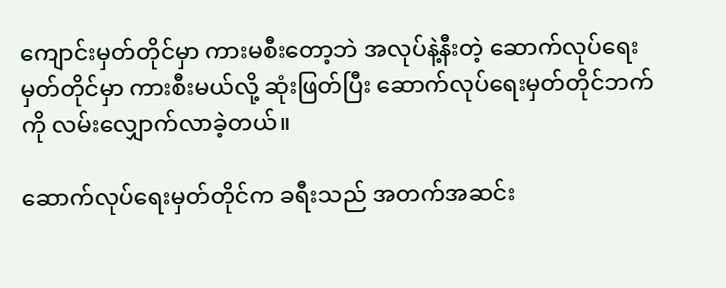ကျောင်းမှတ်တိုင်မှာ ကားမစီးတော့ဘဲ အလုပ်နဲ့နီးတဲ့ ဆောက်လုပ်ရေးမှတ်တိုင်မှာ ကားစီးမယ်လို့ ဆုံးဖြတ်ပြီး ဆောက်လုပ်ရေးမှတ်တိုင်ဘက်ကို လမ်းလျှောက်လာခဲ့တယ်။

ဆောက်လုပ်ရေးမှတ်တိုင်က ခရီးသည် အတက်အဆင်း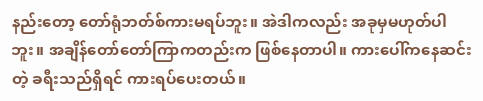နည်းတော့ တော်ရုံဘတ်စ်ကားမရပ်ဘူး။ အဲဒါကလည်း အခုမှမဟုတ်ပါဘူး။ အချိန်တော်တော်ကြာကတည်းက ဖြစ်နေတာပါ။ ကားပေါ်ကနေဆင်းတဲ့ ခရီးသည်ရှိရင် ကားရပ်ပေးတယ်။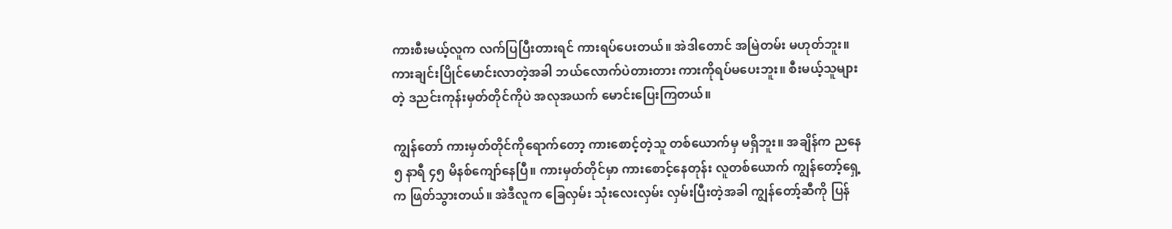ကားစီးမယ့်လူက လက်ပြပြီးတားရင် ကားရပ်ပေးတယ်။ အဲဒါတောင် အမြဲတမ်း မဟုတ်ဘူး။ ကားချင်းပြိုင်မောင်းလာတဲ့အခါ ဘယ်လောက်ပဲတားတား ကားကိုရပ်မပေးဘူး။ စီးမယ့်သူများတဲ့ ဒညင်းကုန်းမှတ်တိုင်ကိုပဲ အလုအယက် မောင်းပြေးကြတယ်။

ကျွန်တော် ကားမှတ်တိုင်ကိုရောက်တော့ ကားစောင့်တဲ့သူ တစ်ယောက်မှ မရှိဘူး။ အချိန်က ညနေ ၅ နာရီ ၄၅ မိနစ်ကျော်နေပြီ။ ကားမှတ်တိုင်မှာ ကားစောင့်နေတုန်း လူတစ်ယောက် ကျွန်တော့်ရှေ့က ဖြတ်သွားတယ်။ အဲဒီလူက ခြေလှမ်း သုံးလေးလှမ်း လှမ်းပြီးတဲ့အခါ ကျွန်တော့်ဆီကို ပြန်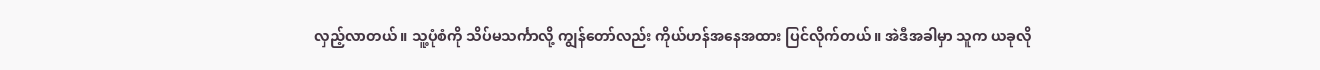လှည့်လာတယ်။ သူ့ပုံစံကို သိပ်မသင်္ကာလို့ ကျွန်တော်လည်း ကိုယ်ဟန်အနေအထား ပြင်လိုက်တယ်။ အဲဒီအခါမှာ သူက ယခုလို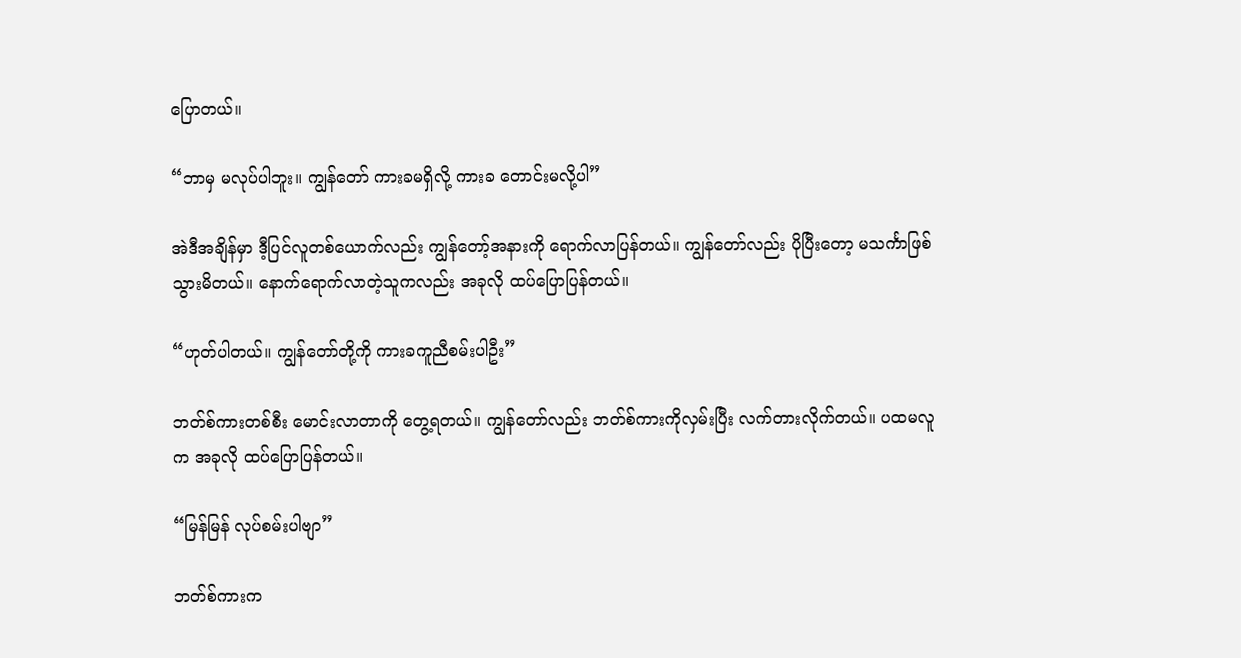ပြောတယ်။

“ဘာမှ မလုပ်ပါဘူး။ ကျွန်တော် ကားခမရှိလို့ ကားခ တောင်းမလို့ပါ”

အဲဒီအချိန်မှာ ဒီ့ပြင်လူတစ်ယောက်လည်း ကျွန်တော့်အနားကို ရောက်လာပြန်တယ်။ ကျွန်တော်လည်း ပိုပြီးတော့ မသင်္ကာဖြစ်သွားမိတယ်။ နောက်ရောက်လာတဲ့သူကလည်း အခုလို ထပ်ပြောပြန်တယ်။

“ဟုတ်ပါတယ်။ ကျွန်တော်တို့ကို ကားခကူညီစမ်းပါဦး”

ဘတ်စ်ကားတစ်စီး မောင်းလာတာကို တွေ့ရတယ်။ ကျွန်တော်လည်း ဘတ်စ်ကားကိုလှမ်းပြီး လက်တားလိုက်တယ်။ ပထမလူက အခုလို ထပ်ပြောပြန်တယ်။

“မြန်မြန် လုပ်စမ်းပါဗျာ”

ဘတ်စ်ကားက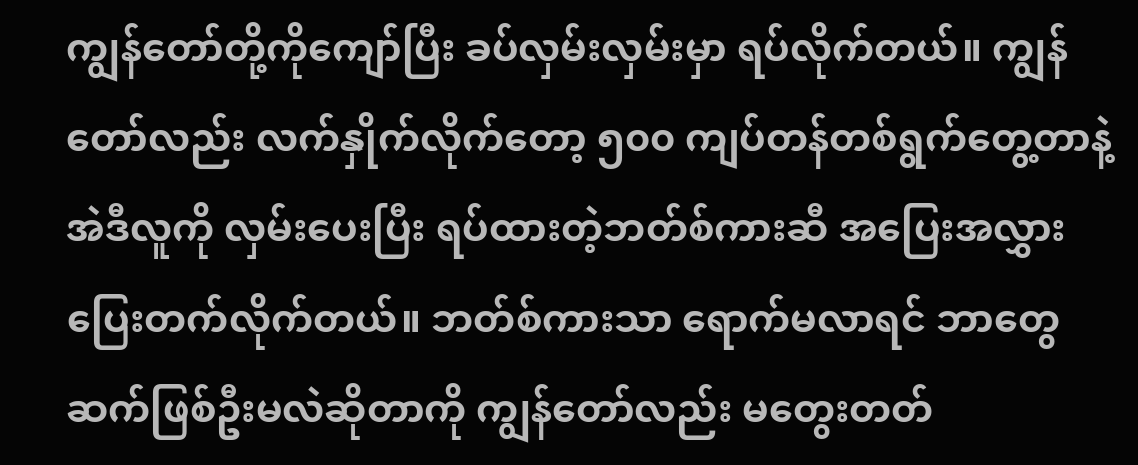ကျွန်တော်တို့ကိုကျော်ပြီး ခပ်လှမ်းလှမ်းမှာ ရပ်လိုက်တယ်။ ကျွန်တော်လည်း လက်နှိုက်လိုက်တော့ ၅၀၀ ကျပ်တန်တစ်ရွက်တွေ့တာနဲ့ အဲဒီလူကို လှမ်းပေးပြီး ရပ်ထားတဲ့ဘတ်စ်ကားဆီ အပြေးအလွှား ပြေးတက်လိုက်တယ်။ ဘတ်စ်ကားသာ ရောက်မလာရင် ဘာတွေဆက်ဖြစ်ဦးမလဲဆိုတာကို ကျွန်တော်လည်း မတွေးတတ်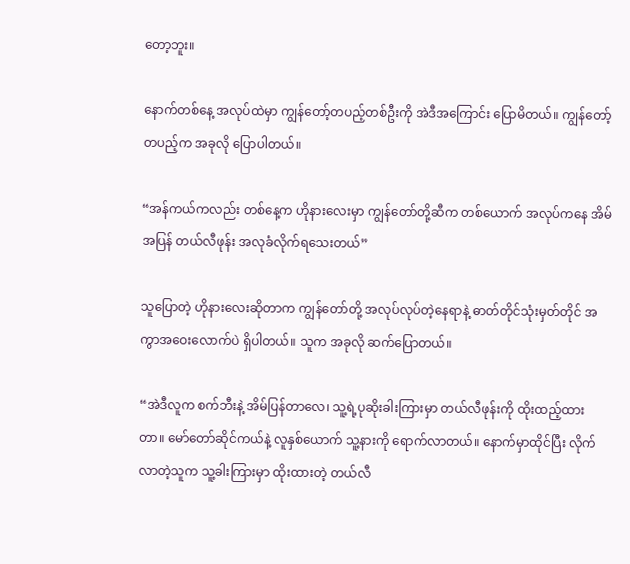တော့ဘူး။

နောက်တစ်နေ့ အလုပ်ထဲမှာ ကျွန်တော့်တပည့်တစ်ဦးကို အဲဒီအကြောင်း ပြောမိတယ်။ ကျွန်တော့်တပည့်က အခုလို ပြောပါတယ်။

“အန်ကယ်ကလည်း တစ်နေ့က ဟိုနားလေးမှာ ကျွန်တော်တို့ဆီက တစ်ယောက် အလုပ်ကနေ အိမ်အပြန် တယ်လီဖုန်း အလုခံလိုက်ရသေးတယ်”

သူပြောတဲ့ ဟိုနားလေးဆိုတာက ကျွန်တော်တို့ အလုပ်လုပ်တဲ့နေရာနဲ့ ဓာတ်တိုင်သုံးမှတ်တိုင် အကွာအဝေးလောက်ပဲ ရှိပါတယ်။ သူက အခုလို ဆက်ပြောတယ်။

“အဲဒီလူက စက်ဘီးနဲ့ အိမ်ပြန်တာလေ၊ သူ့ရဲ့ပုဆိုးခါးကြားမှာ တယ်လီဖုန်းကို ထိုးထည့်ထားတာ။ မော်တော်ဆိုင်ကယ်နဲ့ လူနှစ်ယောက် သူ့နားကို ရောက်လာတယ်။ နောက်မှာထိုင်ပြီး လိုက်လာတဲ့သူက သူ့ခါးကြားမှာ ထိုးထားတဲ့ တယ်လီ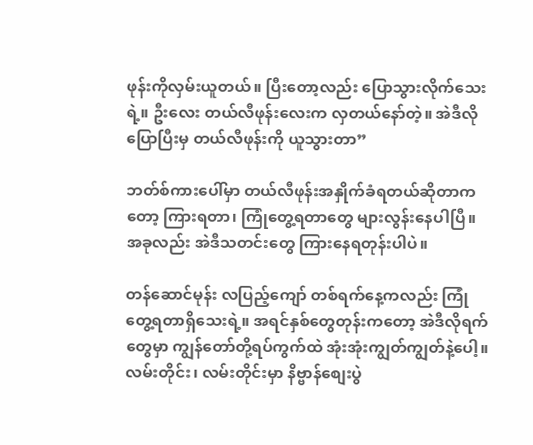ဖုန်းကိုလှမ်းယူတယ်။ ပြီးတော့လည်း ပြောသွားလိုက်သေးရဲ့။ ဦးလေး တယ်လီဖုန်းလေးက လှတယ်နော်တဲ့။ အဲဒီလိုပြောပြီးမှ တယ်လီဖုန်းကို ယူသွားတာ”

ဘတ်စ်ကားပေါ်မှာ တယ်လီဖုန်းအနှိုက်ခံရတယ်ဆိုတာကတော့ ကြားရတာ၊ ကြုံတွေ့ရတာတွေ များလွန်းနေပါပြီ။ အခုလည်း အဲဒီသတင်းတွေ ကြားနေရတုန်းပါပဲ။

တန်ဆောင်မုန်း လပြည့်ကျော် တစ်ရက်နေ့ကလည်း ကြုံတွေ့ရတာရှိသေးရဲ့။ အရင်နှစ်တွေတုန်းကတော့ အဲဒီလိုရက်တွေမှာ ကျွန်တော်တို့ရပ်ကွက်ထဲ အုံးအုံးကျွတ်ကျွတ်နဲ့ပေါ့။ လမ်းတိုင်း၊ လမ်းတိုင်းမှာ နိဗ္ဗာန်စျေးပွဲ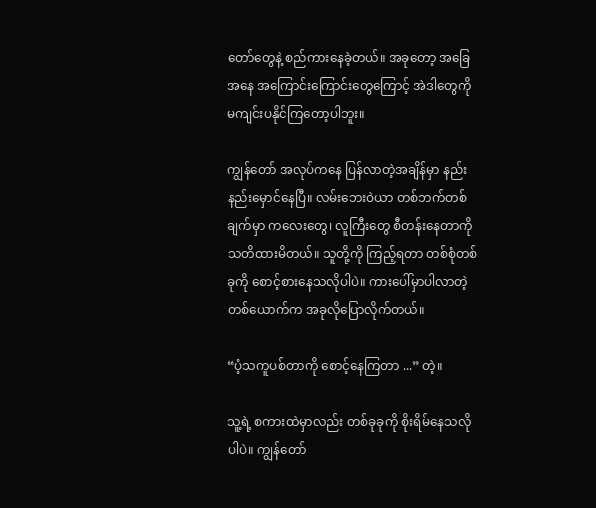တော်တွေနဲ့ စည်ကားနေခဲ့တယ်။ အခုတော့ အခြေအနေ အကြောင်းကြောင်းတွေကြောင့် အဲဒါတွေကို မကျင်းပနိုင်ကြတော့ပါဘူး။

ကျွန်တော် အလုပ်ကနေ ပြန်လာတဲ့အချိန်မှာ နည်းနည်းမှောင်နေပြီ။ လမ်းဘေးဝဲယာ တစ်ဘက်တစ်ချက်မှာ ကလေးတွေ၊ လူကြီးတွေ စီတန်းနေတာကို သတိထားမိတယ်။ သူတို့ကို ကြည့်ရတာ တစ်စုံတစ်ခုကို စောင့်စားနေသလိုပါပဲ။ ကားပေါ်မှာပါလာတဲ့တစ်ယောက်က အခုလိုပြောလိုက်တယ်။

“ပံ့သကူပစ်တာကို စောင့်နေကြတာ ...” တဲ့။

သူ့ရဲ့ စကားထဲမှာလည်း တစ်ခုခုကို စိုးရိမ်နေသလိုပါပဲ။ ကျွန်တော်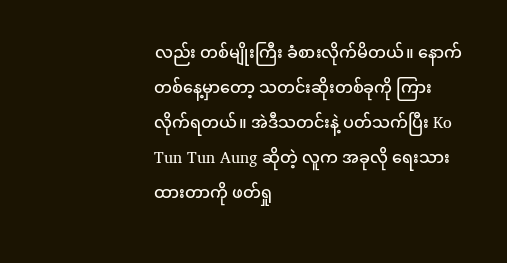လည်း တစ်မျိုးကြီး ခံစားလိုက်မိတယ်။ နောက်တစ်နေ့မှာတော့ သတင်းဆိုးတစ်ခုကို ကြားလိုက်ရတယ်။ အဲဒီသတင်းနဲ့ ပတ်သက်ပြီး Ko Tun Tun Aung ဆိုတဲ့ လူက အခုလို ရေးသားထားတာကို ဖတ်ရှု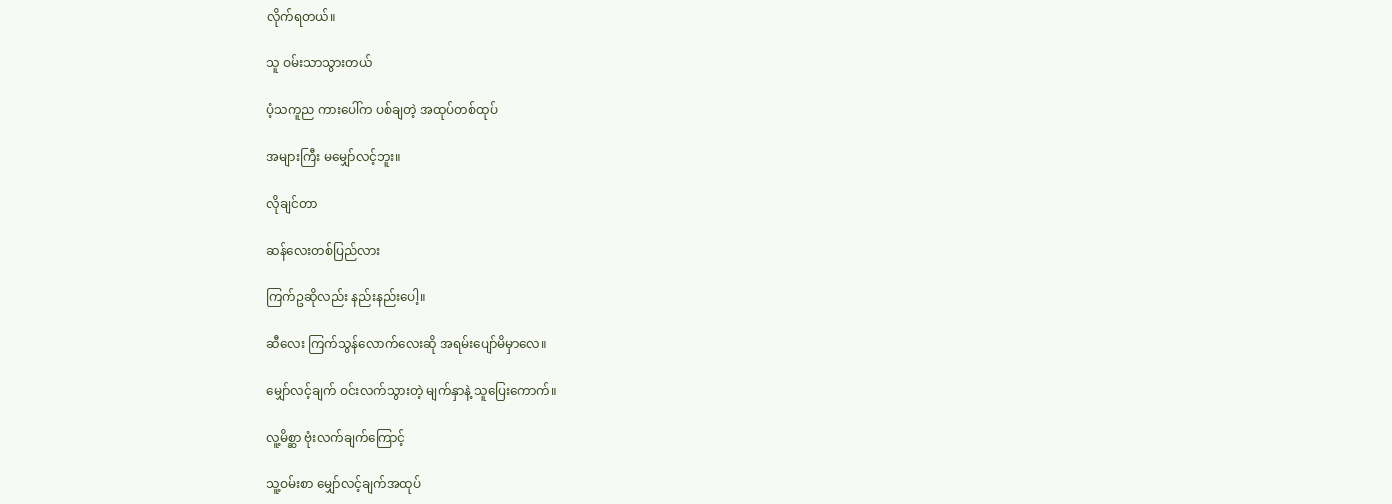လိုက်ရတယ်။

သူ ဝမ်းသာသွားတယ်

ပံ့သကူည ကားပေါ်က ပစ်ချတဲ့ အထုပ်တစ်ထုပ်

အများကြီး မမျှော်လင့်ဘူး။

လိုချင်တာ

ဆန်လေးတစ်ပြည်လား

ကြက်ဥဆိုလည်း နည်းနည်းပေါ့။

ဆီလေး ကြက်သွန်လောက်လေးဆို အရမ်းပျော်မိမှာလေ။

မျှော်လင့်ချက် ဝင်းလက်သွားတဲ့ မျက်နှာနဲ့ သူပြေးကောက်။

လူ့မိစ္ဆာ ဗုံးလက်ချက်ကြောင့်

သူ့ဝမ်းစာ မျှော်လင့်ချက်အထုပ်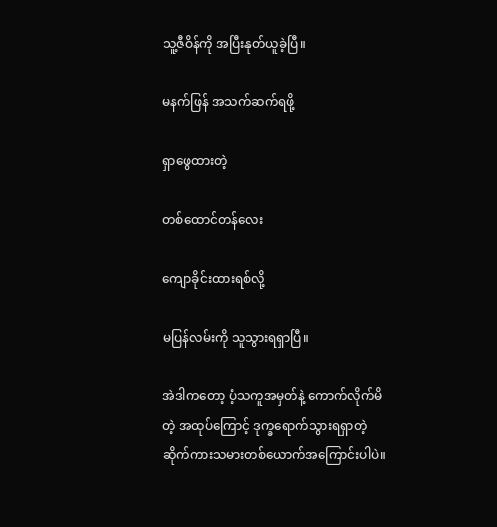သူ့ဇီဝိန်ကို အပြီးနုတ်ယူခဲ့ပြီ။

မနက်ဖြန် အသက်ဆက်ရဖို့

ရှာဖွေထားတဲ့

တစ်ထောင်တန်လေး

ကျောခိုင်းထားရစ်လို့

မပြန်လမ်းကို သူသွားရရှာပြီ။

အဲဒါကတော့ ပံ့သကူအမှတ်နဲ့ ကောက်လိုက်မိတဲ့ အထုပ်ကြောင့် ဒုက္ခရောက်သွားရရှာတဲ့ ဆိုက်ကားသမားတစ်ယောက်အကြောင်းပါပဲ။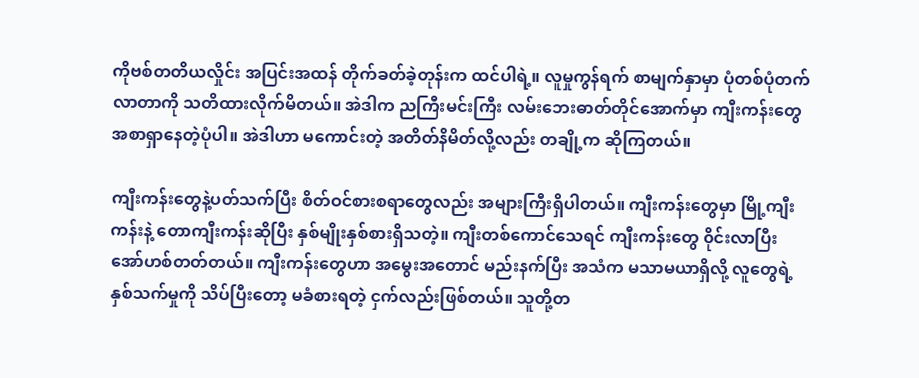ကိုဗစ်တတိယလှိုင်း အပြင်းအထန် တိုက်ခတ်ခဲ့တုန်းက ထင်ပါရဲ့။ လူမှုကွန်ရက် စာမျက်နှာမှာ ပုံတစ်ပုံတက်လာတာကို သတိထားလိုက်မိတယ်။ အဲဒါက ညကြီးမင်းကြီး လမ်းဘေးဓာတ်တိုင်အောက်မှာ ကျီးကန်းတွေ အစာရှာနေတဲ့ပုံပါ။ အဲဒါဟာ မကောင်းတဲ့ အတိတ်နိမိတ်လို့လည်း တချို့က ဆိုကြတယ်။

ကျီးကန်းတွေနဲ့ပတ်သက်ပြီး စိတ်ဝင်စားစရာတွေလည်း အများကြီးရှိပါတယ်။ ကျီးကန်းတွေမှာ မြို့ကျီးကန်းနဲ့ တောကျီးကန်းဆိုပြီး နှစ်မျိုးနှစ်စားရှိသတဲ့။ ကျီးတစ်ကောင်သေရင် ကျီးကန်းတွေ ၀ိုင်းလာပြီး အော်ဟစ်တတ်တယ်။ ကျီးကန်းတွေဟာ အမွေးအတောင် မည်းနက်ပြီး အသံက မသာမယာရှိလို့ လူတွေရဲ့နှစ်သက်မှုကို သိပ်ပြီးတော့ မခံစားရတဲ့ ငှက်လည်းဖြစ်တယ်။ သူတို့တ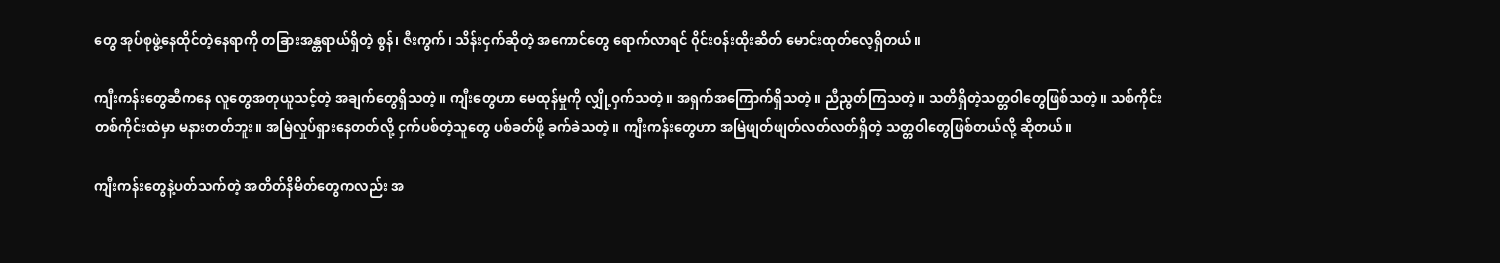တွေ အုပ်စုဖွဲ့နေထိုင်တဲ့နေရာကို တခြားအန္တရာယ်ရှိတဲ့ စွန်၊ ဇီးကွက်၊ သိန်းငှက်ဆိုတဲ့ အကောင်တွေ ရောက်လာရင် ၀ိုင်းဝန်းထိုးဆိတ် မောင်းထုတ်လေ့ရှိတယ်။

ကျီးကန်းတွေဆီကနေ လူတွေအတုယူသင့်တဲ့ အချက်တွေရှိသတဲ့။ ကျီးတွေဟာ မေထုန်မှုကို လျှို့ဝှက်သတဲ့။ အရှက်အကြောက်ရှိသတဲ့။ ညီညွတ်ကြသတဲ့။ သတိရှိတဲ့သတ္တဝါတွေဖြစ်သတဲ့။ သစ်ကိုင်းတစ်ကိုင်းထဲမှာ မနားတတ်ဘူး။ အမြဲလှုပ်ရှားနေတတ်လို့ ငှက်ပစ်တဲ့သူတွေ ပစ်ခတ်ဖို့ ခက်ခဲသတဲ့။ ကျီးကန်းတွေဟာ အမြဲဖျတ်ဖျတ်လတ်လတ်ရှိတဲ့ သတ္တဝါတွေဖြစ်တယ်လို့ ဆိုတယ်။

ကျီးကန်းတွေနဲ့ပတ်သက်တဲ့ အတိတ်နိမိတ်တွေကလည်း အ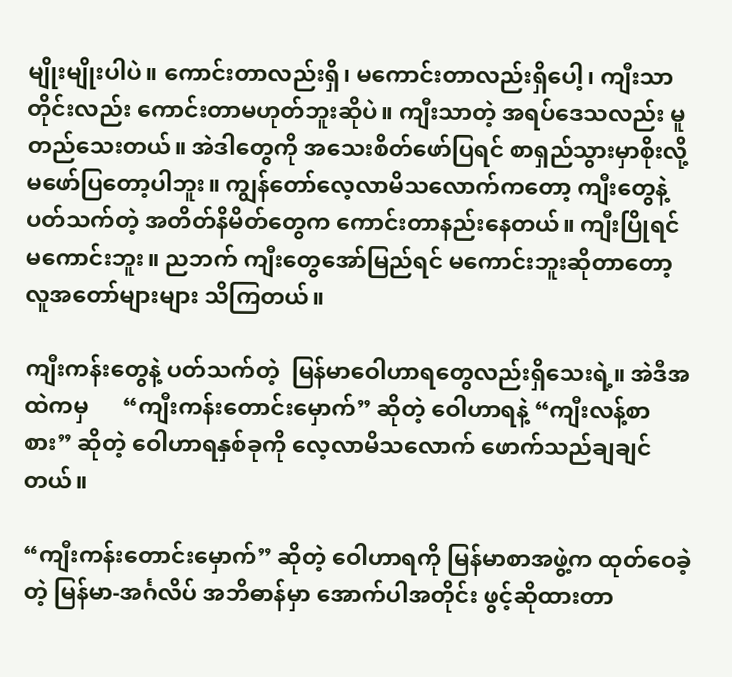မျိုးမျိုးပါပဲ။ ကောင်းတာလည်းရှိ၊ မကောင်းတာလည်းရှိပေါ့၊ ကျီးသာတိုင်းလည်း ကောင်းတာမဟုတ်ဘူးဆိုပဲ။ ကျီးသာတဲ့ အရပ်ဒေသလည်း မူတည်သေးတယ်။ အဲဒါတွေကို အသေးစိတ်ဖော်ပြရင် စာရှည်သွားမှာစိုးလို့ မဖော်ပြတော့ပါဘူး။ ကျွန်တော်လေ့လာမိသလောက်ကတော့ ကျီးတွေနဲ့ပတ်သက်တဲ့ အတိတ်နိမိတ်တွေက ကောင်းတာနည်းနေတယ်။ ကျီးပြိုရင် မကောင်းဘူး။ ညဘက် ကျီးတွေအော်မြည်ရင် မကောင်းဘူးဆိုတာတော့ လူအတော်များများ သိကြတယ်။

ကျီးကန်းတွေနဲ့ ပတ်သက်တဲ့  မြန်မာဝေါဟာရတွေလည်းရှိသေးရဲ့။ အဲဒီအထဲကမှ      “ကျီးကန်းတောင်းမှောက်” ဆိုတဲ့ ဝေါဟာရနဲ့ “ကျီးလန့်စာစား” ဆိုတဲ့ ဝေါဟာရနှစ်ခုကို လေ့လာမိသလောက် ဖောက်သည်ချချင်တယ်။

“ကျီးကန်းတောင်းမှောက်” ဆိုတဲ့ ဝေါဟာရကို မြန်မာစာအဖွဲ့က ထုတ်ဝေခဲ့တဲ့ မြန်မာ-အင်္ဂလိပ် အဘိဓာန်မှာ အောက်ပါအတိုင်း ဖွင့်ဆိုထားတာ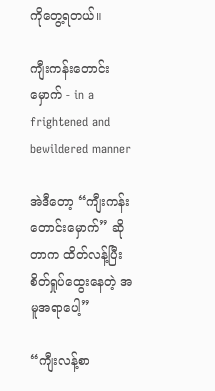ကိုတွေ့ရတယ်။

ကျီးကန်းတောင်းမှောက် - in a frightened and bewildered manner

အဲဒီတော့ “ကျီးကန်းတောင်းမှောက်” ဆိုတာက ထိတ်လန့်ပြီး စိတ်ရှုပ်ထွေးနေတဲ့ အမူအရာပေါ့”

“ကျီးလန့်စာ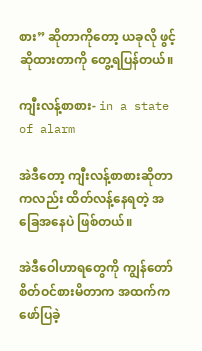စား” ဆိုတာကိုတော့ ယခုလို ဖွင့်ဆိုထားတာကို တွေ့ရပြန်တယ်။

ကျီးလန့်စာစား- in a state of alarm

အဲဒီတော့ ကျီးလန့်စာစားဆိုတာကလည်း ထိတ်လန့်နေရတဲ့ အခြေအနေပဲ ဖြစ်တယ်။

အဲဒီဝေါဟာရတွေကို ကျွန်တော်စိတ်ဝင်စားမိတာက အထက်က ဖော်ပြခဲ့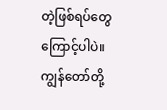တဲ့ဖြစ်ရပ်တွေကြောင့်ပါပဲ။ ကျွန်တော်တို့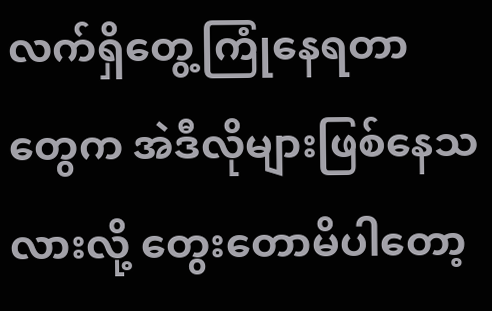လက်ရှိတွေ့ကြုံနေရတာတွေက အဲဒီလိုများဖြစ်နေသလားလို့ တွေးတောမိပါတော့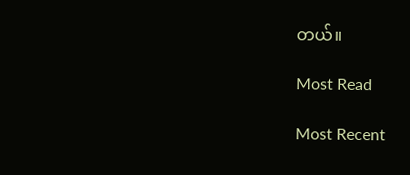တယ်။

Most Read

Most Recent